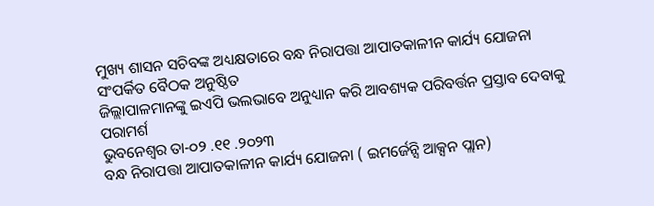ମୁଖ୍ୟ ଶାସନ ସଚିବଙ୍କ ଅଧ୍ୟକ୍ଷତାରେ ବନ୍ଧ ନିରାପତ୍ତା ଆପାତକାଳୀନ କାର୍ଯ୍ୟ ଯୋଜନା ସଂପର୍କିତ ବୈଠକ ଅନୁଷ୍ଠିତ
ଜିଲ୍ଲାପାଳମାନଙ୍କୁ ଇଏପି ଭଲଭାବେ ଅନୁଧ୍ୟାନ କରି ଆବଶ୍ୟକ ପରିବର୍ତ୍ତନ ପ୍ରସ୍ତାବ ଦେବାକୁ ପରାମର୍ଶ
ଭୁବନେଶ୍ୱର ତା-୦୨ .୧୧ .୨୦୨୩
ବନ୍ଧ ନିରାପତ୍ତା ଆପାତକାଳୀନ କାର୍ଯ୍ୟ ଯୋଜନା ( ଇମର୍ଜେନ୍ସି ଆକ୍ସନ ପ୍ଲାନ)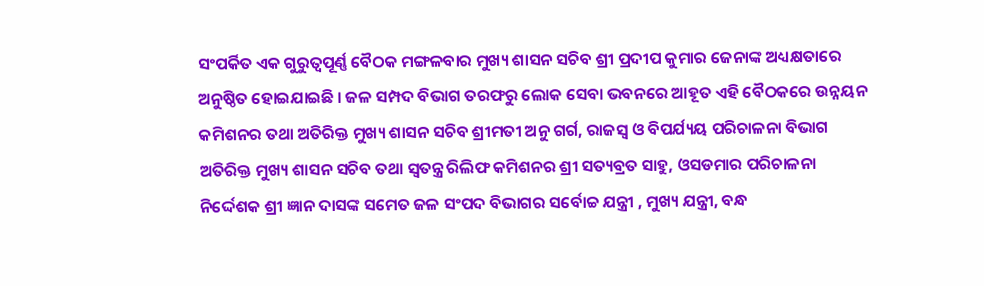ସଂପର୍କିତ ଏକ ଗୁରୁତ୍ୱପୂର୍ଣ୍ଣ ବୈଠକ ମଙ୍ଗଳବାର ମୁଖ୍ୟ ଶାସନ ସଚିବ ଶ୍ରୀ ପ୍ରଦୀପ କୁମାର ଜେନାଙ୍କ ଅଧ୍ୟକ୍ଷତାରେ ଅନୁଷ୍ଠିତ ହୋଇଯାଇଛି । ଜଳ ସମ୍ପଦ ବିଭାଗ ତରଫରୁ ଲୋକ ସେବା ଭବନରେ ଆହୂତ ଏହି ବୈଠକରେ ଉନ୍ନୟନ କମିଶନର ତଥା ଅତିରିକ୍ତ ମୁଖ୍ୟ ଶାସନ ସଚିବ ଶ୍ରୀମତୀ ଅନୁ ଗର୍ଗ, ରାଜସ୍ୱ ଓ ବିପର୍ଯ୍ୟୟ ପରିଚାଳନା ବିଭାଗ ଅତିରିକ୍ତ ମୁଖ୍ୟ ଶାସନ ସଚିବ ତଥା ସ୍ୱତନ୍ତ୍ର ରିଲିଫ କମିଶନର ଶ୍ରୀ ସତ୍ୟବ୍ରତ ସାହୁ, ଓସଡମାର ପରିଚାଳନା ନିର୍ଦ୍ଦେଶକ ଶ୍ରୀ ଜ୍ଞାନ ଦାସଙ୍କ ସମେତ ଜଳ ସଂପଦ ବିଭାଗର ସର୍ବୋଚ୍ଚ ଯନ୍ତ୍ରୀ , ମୁଖ୍ୟ ଯନ୍ତ୍ରୀ, ବନ୍ଧ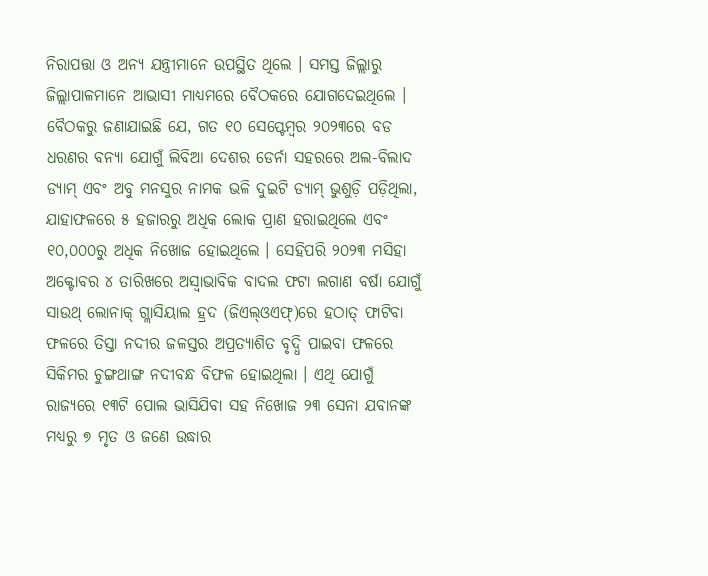ନିରାପତ୍ତା ଓ ଅନ୍ୟ ଯନ୍ତ୍ରୀମାନେ ଉପସ୍ଥିତ ଥିଲେ । ସମସ୍ତ ଜିଲ୍ଲାରୁ ଜିଲ୍ଲାପାଳମାନେ ଆଭାସୀ ମାଧ୍ୟମରେ ବୈଠକରେ ଯୋଗଦେଇଥିଲେ ।
ବୈଠକରୁ ଜଣାଯାଇଛି ଯେ, ଗତ ୧୦ ସେପ୍ଟେମ୍ବର ୨୦୨୩ରେ ବଡ ଧରଣର ବନ୍ୟା ଯୋଗୁଁ ଲିବିଆ ଦେଶର ଡେର୍ନା ସହରରେ ଅଲ-ବିଲାଦ ଡ୍ୟାମ୍ ଏବଂ ଅବୁ ମନସୁର ନାମକ ଭଳି ଦୁଇଟି ଡ୍ୟାମ୍ ଭୁଶୁଡ଼ି ପଡ଼ିଥିଲା, ଯାହାଫଳରେ ୫ ହଜାରରୁ ଅଧିକ ଲୋକ ପ୍ରାଣ ହରାଇଥିଲେ ଏବଂ ୧୦,୦୦୦ରୁ ଅଧିକ ନିଖୋଜ ହୋଇଥିଲେ । ସେହିପରି ୨୦୨୩ ମସିହା ଅକ୍ଟୋବର ୪ ତାରିଖରେ ଅସ୍ୱାଭାବିକ ବାଦଲ ଫଟା ଲଗାଣ ବର୍ଷା ଯୋଗୁଁ ସାଉଥ୍ ଲୋନାକ୍ ଗ୍ଲାସିୟାଲ ହ୍ରଦ (ଜିଏଲ୍ଓଏଫ୍)ରେ ହଠାତ୍ ଫାଟିବା ଫଳରେ ତିସ୍ତା ନଦୀର ଜଳସ୍ତର ଅପ୍ରତ୍ୟାଶିତ ବୃଦ୍ଧି ପାଇବା ଫଳରେ ସିକିମର ଚୁଙ୍ଗଥାଙ୍ଗ ନଦୀବନ୍ଧ ବିଫଳ ହୋଇଥିଲା । ଏଥି ଯୋଗୁଁ ରାଜ୍ୟରେ ୧୩ଟି ପୋଲ ଭାସିଯିବା ସହ ନିଖୋଜ ୨୩ ସେନା ଯବାନଙ୍କ ମଧ୍ୟରୁ ୭ ମୃତ ଓ ଜଣେ ଉଦ୍ଧାର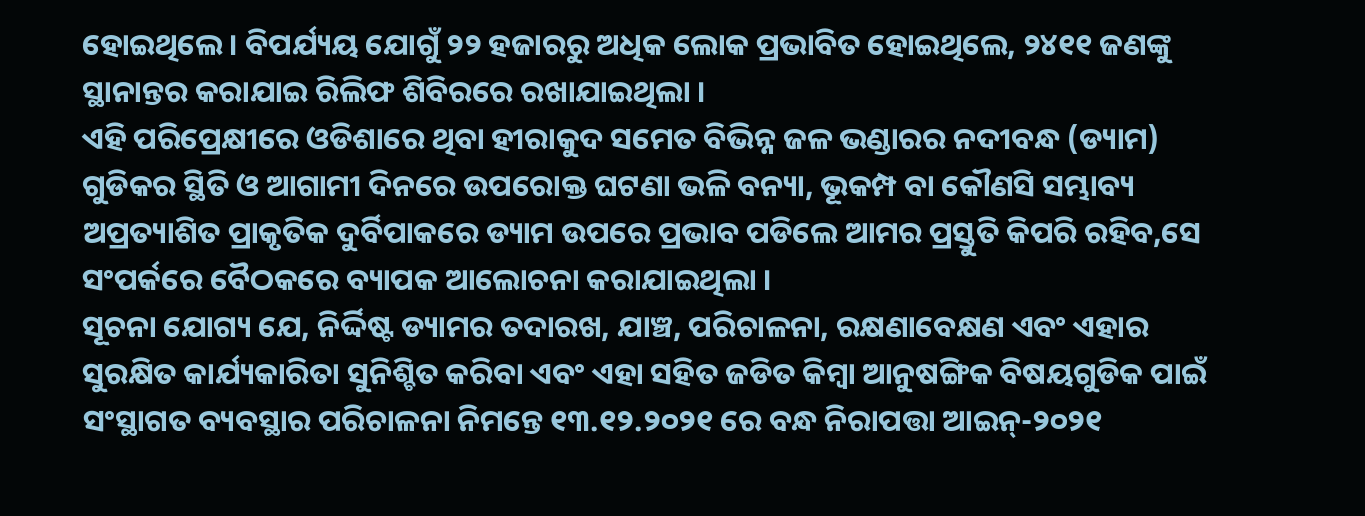ହୋଇଥିଲେ । ବିପର୍ଯ୍ୟୟ ଯୋଗୁଁ ୨୨ ହଜାରରୁ ଅଧିକ ଲୋକ ପ୍ରଭାବିତ ହୋଇଥିଲେ, ୨୪୧୧ ଜଣଙ୍କୁ ସ୍ଥାନାନ୍ତର କରାଯାଇ ରିଲିଫ ଶିବିରରେ ରଖାଯାଇଥିଲା ।
ଏହି ପରିପ୍ରେକ୍ଷୀରେ ଓଡିଶାରେ ଥିବା ହୀରାକୁଦ ସମେତ ବିଭିନ୍ନ ଜଳ ଭଣ୍ଡାରର ନଦୀବନ୍ଧ (ଡ୍ୟାମ) ଗୁଡିକର ସ୍ଥିତି ଓ ଆଗାମୀ ଦିନରେ ଉପରୋକ୍ତ ଘଟଣା ଭଳି ବନ୍ୟା, ଭୂକମ୍ପ ବା କୌଣସି ସମ୍ଭାବ୍ୟ ଅପ୍ରତ୍ୟାଶିତ ପ୍ରାକୃତିକ ଦୁର୍ବିପାକରେ ଡ୍ୟାମ ଉପରେ ପ୍ରଭାବ ପଡିଲେ ଆମର ପ୍ରସ୍ତୁତି କିପରି ରହିବ,ସେ ସଂପର୍କରେ ବୈଠକରେ ବ୍ୟାପକ ଆଲୋଚନା କରାଯାଇଥିଲା ।
ସୂଚନା ଯୋଗ୍ୟ ଯେ, ନିର୍ଦ୍ଦିଷ୍ଟ ଡ୍ୟାମର ତଦାରଖ, ଯାଞ୍ଚ, ପରିଚାଳନା, ରକ୍ଷଣାବେକ୍ଷଣ ଏବଂ ଏହାର ସୁରକ୍ଷିତ କାର୍ଯ୍ୟକାରିତା ସୁନିଶ୍ଚିତ କରିବା ଏବଂ ଏହା ସହିତ ଜଡିତ କିମ୍ବା ଆନୁଷଙ୍ଗିକ ବିଷୟଗୁଡିକ ପାଇଁ ସଂସ୍ଥାଗତ ବ୍ୟବସ୍ଥାର ପରିଚାଳନା ନିମନ୍ତେ ୧୩.୧୨.୨୦୨୧ ରେ ବନ୍ଧ ନିରାପତ୍ତା ଆଇନ୍-୨୦୨୧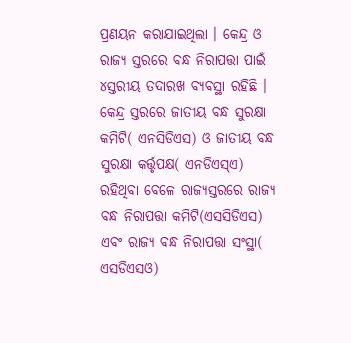ପ୍ରଣୟନ କରାଯାଇଥିଲା । କେନ୍ଦ୍ର ଓ ରାଜ୍ୟ ସ୍ତରରେ ବନ୍ଧ ନିରାପତ୍ତା ପାଇଁ ୪ସ୍ତରୀୟ ତଦାରଖ ବ୍ୟବସ୍ଥା ରହିଛି । କେନ୍ଦ୍ର ସ୍ତରରେ ଜାତୀୟ ବନ୍ଧ ସୁରକ୍ଷା କମିଟି( ଏନସିଡିଏସ) ଓ ଜାତୀୟ ବନ୍ଧ ସୁରକ୍ଷା କର୍ତ୍ତୃପକ୍ଷ( ଏନଡିଏସ୍ଏ) ରହିଥିବା ବେଳେ ରାଜ୍ୟସ୍ତରରେ ରାଜ୍ୟ ବନ୍ଧ ନିରାପତ୍ତା କମିଟି(ଏସସିଡିଏସ) ଏବଂ ରାଜ୍ୟ ବନ୍ଧ ନିରାପତ୍ତା ସଂସ୍ଥା( ଏସଡିଏସଓ)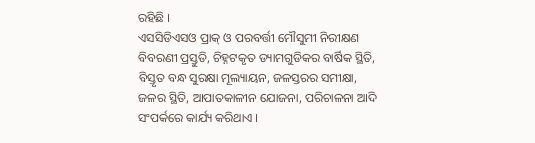ରହିଛି ।
ଏସସିଡିଏସଓ ପ୍ରାକ୍ ଓ ପରବର୍ତ୍ତୀ ମୌସୁମୀ ନିରୀକ୍ଷଣ ବିବରଣୀ ପ୍ରସ୍ତୁତି, ଚିହ୍ନଟକୃତ ଡ୍ୟାମଗୁଡିକର ବାର୍ଷିକ ସ୍ଥିତି, ବିସ୍ତୃତ ବନ୍ଧ ସୁରକ୍ଷା ମୂଲ୍ୟାୟନ, ଜଳସ୍ତରର ସମୀକ୍ଷା, ଜଳର ସ୍ଥିତି, ଆପାତକାଳୀନ ଯୋଜନା, ପରିଚାଳନା ଆଦି ସଂପର୍କରେ କାର୍ଯ୍ୟ କରିଥାଏ ।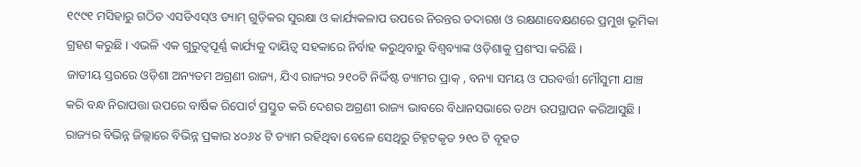୧୯୯୧ ମସିହାରୁ ଗଠିତ ଏସଡିଏସ୍ଓ ଡ୍ୟାମ୍ ଗୁଡ଼ିକର ସୁରକ୍ଷା ଓ କାର୍ଯ୍ୟକଳାପ ଉପରେ ନିରନ୍ତର ତଦାରଖ ଓ ରକ୍ଷଣାବେକ୍ଷଣରେ ପ୍ରମୁଖ ଭୂମିକା ଗ୍ରହଣ କରୁଛି । ଏଭଳି ଏକ ଗୁରୁତ୍ୱପୂର୍ଣ୍ଣ କାର୍ଯ୍ୟକୁ ଦାୟିତ୍ୱ ସହକାରେ ନିର୍ବାହ କରୁଥିବାରୁ ବିଶ୍ୱବ୍ୟାଙ୍କ ଓଡ଼ିଶାକୁ ପ୍ରଶଂସା କରିଛି ।
ଜାତୀୟ ସ୍ତରରେ ଓଡ଼ିଶା ଅନ୍ୟତମ ଅଗ୍ରଣୀ ରାଜ୍ୟ, ଯିଏ ରାଜ୍ୟର ୨୧୦ଟି ନିର୍ଦ୍ଦିଷ୍ଟ ଡ୍ୟାମର ପ୍ରାକ୍ , ବନ୍ୟା ସମୟ ଓ ପରବର୍ତ୍ତୀ ମୌସୁମୀ ଯାଞ୍ଚ କରି ବନ୍ଧ ନିରାପତ୍ତା ଉପରେ ବାର୍ଷିକ ରିପୋର୍ଟ ପ୍ରସ୍ତୁତ କରି ଦେଶର ଅଗ୍ରଣୀ ରାଜ୍ୟ ଭାବରେ ବିଧାନସଭାରେ ତଥ୍ୟ ଉପସ୍ଥାପନ କରିଆସୁଛି । ରାଜ୍ୟର ବିଭିନ୍ନ ଜିଲ୍ଲାରେ ବିଭିନ୍ନ ପ୍ରକାର ୪୦୬୪ ଟି ଡ୍ୟାମ ରହିଥିବା ବେଳେ ସେଥିରୁ ଚିହ୍ନଟକୃତ ୨୧୦ ଟି ବୃହତ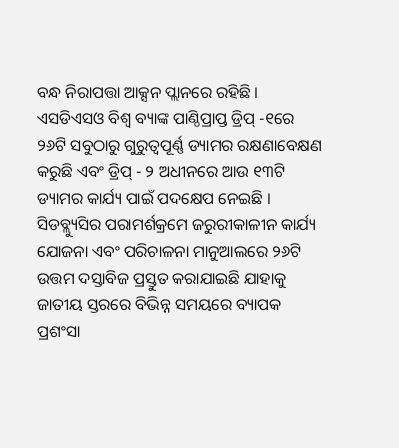ବନ୍ଧ ନିରାପତ୍ତା ଆକ୍ସନ ପ୍ଲାନରେ ରହିଛି ।
ଏସଡିଏସଓ ବିଶ୍ୱ ବ୍ୟାଙ୍କ ପାଣ୍ଠିପ୍ରାପ୍ତ ଡ୍ରିପ୍ -୧ରେ ୨୬ଟି ସବୁଠାରୁ ଗୁରୁତ୍ୱପୂର୍ଣ୍ଣ ଡ୍ୟାମର ରକ୍ଷଣାବେକ୍ଷଣ କରୁଛି ଏବଂ ଡ୍ରିପ୍ - ୨ ଅଧୀନରେ ଆଉ ୧୩ଟି ଡ୍ୟାମର କାର୍ଯ୍ୟ ପାଇଁ ପଦକ୍ଷେପ ନେଇଛି । ସିଡବ୍ଲ୍ୟୁସିର ପରାମର୍ଶକ୍ରମେ ଜରୁରୀକାଳୀନ କାର୍ଯ୍ୟ ଯୋଜନା ଏବଂ ପରିଚାଳନା ମାନୁଆଲରେ ୨୬ଟି ଉତ୍ତମ ଦସ୍ତାବିଜ ପ୍ରସ୍ତୁତ କରାଯାଇଛି ଯାହାକୁ ଜାତୀୟ ସ୍ତରରେ ବିଭିନ୍ନ ସମୟରେ ବ୍ୟାପକ ପ୍ରଶଂସା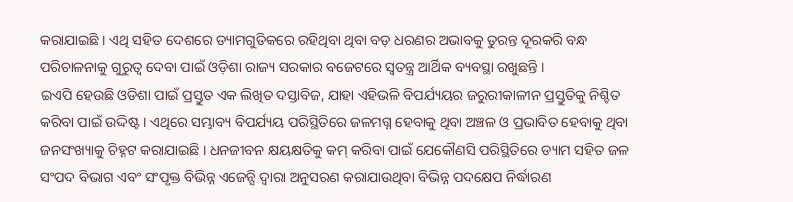କରାଯାଇଛି । ଏଥି ସହିତ ଦେଶରେ ଡ୍ୟାମଗୁଡିକରେ ରହିଥିବା ଥିବା ବଡ଼ ଧରଣର ଅଭାବକୁ ତୁରନ୍ତ ଦୂରକରି ବନ୍ଧ ପରିଚାଳନାକୁ ଗୁରୁତ୍ୱ ଦେବା ପାଇଁ ଓଡ଼ିଶା ରାଜ୍ୟ ସରକାର ବଜେଟରେ ସ୍ୱତନ୍ତ୍ର ଆର୍ଥିକ ବ୍ୟବସ୍ଥା ରଖୁଛନ୍ତି ।
ଇଏପି ହେଉଛି ଓଡିଶା ପାଇଁ ପ୍ରସ୍ତୁତ ଏକ ଲିଖିତ ଦସ୍ତାବିଜ, ଯାହା ଏହିଭଳି ବିପର୍ଯ୍ୟୟର ଜରୁରୀକାଳୀନ ପ୍ରସ୍ତୁତିକୁ ନିଶ୍ଚିତ କରିବା ପାଇଁ ଉଦ୍ଦିଷ୍ଟ । ଏଥିରେ ସମ୍ଭାବ୍ୟ ବିପର୍ଯ୍ୟୟ ପରିସ୍ଥିତିରେ ଜଳମଗ୍ନ ହେବାକୁ ଥିବା ଅଞ୍ଚଳ ଓ ପ୍ରଭାବିତ ହେବାକୁ ଥିବା ଜନସଂଖ୍ୟାକୁ ଚିହ୍ନଟ କରାଯାଇଛି । ଧନଜୀବନ କ୍ଷୟକ୍ଷତିକୁ କମ୍ କରିବା ପାଇଁ ଯେକୌଣସି ପରିସ୍ଥିତିରେ ଡ୍ୟାମ ସହିତ ଜଳ ସଂପଦ ବିଭାଗ ଏବଂ ସଂପୃକ୍ତ ବିଭିନ୍ନ ଏଜେନ୍ସି ଦ୍ୱାରା ଅନୁସରଣ କରାଯାଉଥିବା ବିଭିନ୍ନ ପଦକ୍ଷେପ ନିର୍ଦ୍ଧାରଣ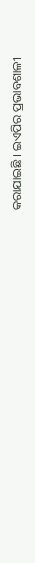କରାଯାଇଛି । ଇଏପିର ପ୍ରଭାବଶାଳୀ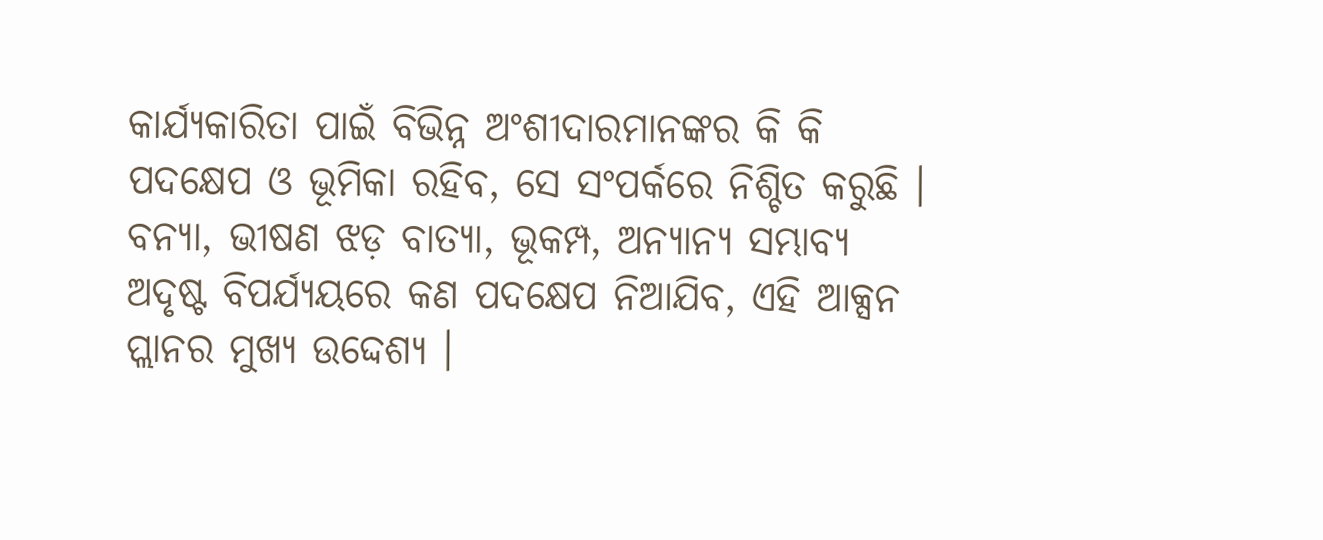କାର୍ଯ୍ୟକାରିତା ପାଇଁ ବିଭିନ୍ନ ଅଂଶୀଦାରମାନଙ୍କର କି କି ପଦକ୍ଷେପ ଓ ଭୂମିକା ରହିବ, ସେ ସଂପର୍କରେ ନିଶ୍ଚିତ କରୁଛି । ବନ୍ୟା, ଭୀଷଣ ଝଡ଼ ବାତ୍ୟା, ଭୂକମ୍ପ, ଅନ୍ୟାନ୍ୟ ସମ୍ଭାବ୍ୟ ଅଦୃଷ୍ଟ ବିପର୍ଯ୍ୟୟରେ କଣ ପଦକ୍ଷେପ ନିଆଯିବ, ଏହି ଆକ୍ସନ ପ୍ଲାନର ମୁଖ୍ୟ ଉଦ୍ଦେଶ୍ୟ ।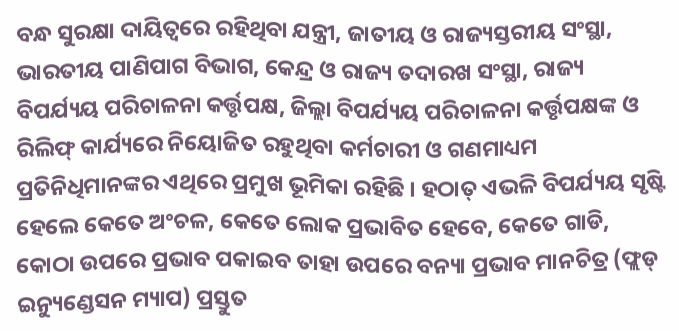ବନ୍ଧ ସୁରକ୍ଷା ଦାୟିତ୍ୱରେ ରହିଥିବା ଯନ୍ତ୍ରୀ, ଜାତୀୟ ଓ ରାଜ୍ୟସ୍ତରୀୟ ସଂସ୍ଥା, ଭାରତୀୟ ପାଣିପାଗ ବିଭାଗ, କେନ୍ଦ୍ର ଓ ରାଜ୍ୟ ତଦାରଖ ସଂସ୍ଥା, ରାଜ୍ୟ ବିପର୍ଯ୍ୟୟ ପରିଚାଳନା କର୍ତ୍ତୃପକ୍ଷ, ଜିଲ୍ଲା ବିପର୍ଯ୍ୟୟ ପରିଚାଳନା କର୍ତ୍ତୃପକ୍ଷଙ୍କ ଓ ରିଲିଫ୍ କାର୍ଯ୍ୟରେ ନିୟୋଜିତ ରହୁଥିବା କର୍ମଚାରୀ ଓ ଗଣମାଧ୍ୟମ ପ୍ରତିନିଧିମାନଙ୍କର ଏଥିରେ ପ୍ରମୁଖ ଭୂମିକା ରହିଛି । ହଠାତ୍ ଏଭଳି ବିପର୍ଯ୍ୟୟ ସୃଷ୍ଟି ହେଲେ କେତେ ଅଂଚଳ, କେତେ ଲୋକ ପ୍ରଭାବିତ ହେବେ, କେତେ ଗାଡି, କୋଠା ଉପରେ ପ୍ରଭାବ ପକାଇବ ତାହା ଉପରେ ବନ୍ୟା ପ୍ରଭାବ ମାନଚିତ୍ର (ଫ୍ଲଡ୍ ଇନ୍ୟୁଣ୍ଡେସନ ମ୍ୟାପ) ପ୍ରସ୍ତୁତ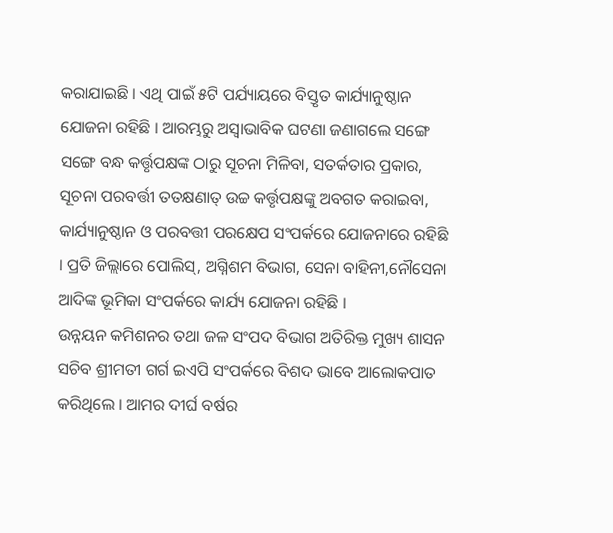କରାଯାଇଛି । ଏଥି ପାଇଁ ୫ଟି ପର୍ଯ୍ୟାୟରେ ବିସ୍ତୃତ କାର୍ଯ୍ୟାନୁଷ୍ଠାନ ଯୋଜନା ରହିଛି । ଆରମ୍ଭରୁ ଅସ୍ୱାଭାବିକ ଘଟଣା ଜଣାଗଲେ ସଙ୍ଗେ ସଙ୍ଗେ ବନ୍ଧ କର୍ତ୍ତୃପକ୍ଷଙ୍କ ଠାରୁ ସୂଚନା ମିଳିବା, ସତର୍କତାର ପ୍ରକାର, ସୂଚନା ପରବର୍ତ୍ତୀ ତତକ୍ଷଣାତ୍ ଉଚ୍ଚ କର୍ତ୍ତୃପକ୍ଷଙ୍କୁ ଅବଗତ କରାଇବା, କାର୍ଯ୍ୟାନୁଷ୍ଠାନ ଓ ପରବତ୍ତୀ ପରକ୍ଷେପ ସଂପର୍କରେ ଯୋଜନାରେ ରହିଛି । ପ୍ରତି ଜିଲ୍ଲାରେ ପୋଲିସ୍, ଅଗ୍ନିଶମ ବିଭାଗ, ସେନା ବାହିନୀ,ନୌସେନା ଆଦିଙ୍କ ଭୂମିକା ସଂପର୍କରେ କାର୍ଯ୍ୟ ଯୋଜନା ରହିଛି ।
ଉନ୍ନୟନ କମିଶନର ତଥା ଜଳ ସଂପଦ ବିଭାଗ ଅତିରିକ୍ତ ମୁଖ୍ୟ ଶାସନ ସଚିବ ଶ୍ରୀମତୀ ଗର୍ଗ ଇଏପି ସଂପର୍କରେ ବିଶଦ ଭାବେ ଆଲୋକପାତ କରିଥିଲେ । ଆମର ଦୀର୍ଘ ବର୍ଷର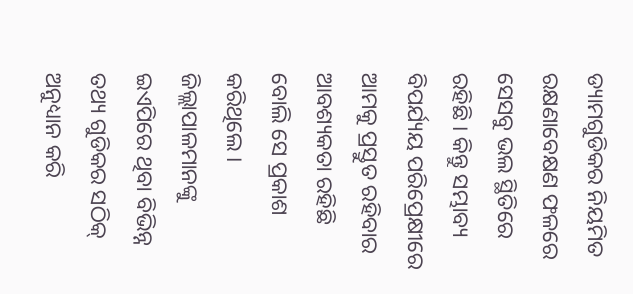ଡ୍ୟାମଗୁଡିକର ନିୟମିତ ରକ୍ଷଣାବେକ୍ଷଣ ଫଳରେ ସେସବୁ ଭଲ ସ୍ଥିତିରେ ରହିଛି । କିନ୍ତୁ ସମ୍ଭାବ୍ୟ ବିପର୍ଯ୍ୟୟ ପରିପ୍ରେକ୍ଷୀରେ ଆମକୁ ପ୍ରସ୍ତୁତ ରହିବାର ଆବଶ୍ୟକତା ରହିଛି ବୋଲି ସେ ପ୍ରକାଶ କରିଥିଲେ । ଜିଲ୍ଲାପାଳମାନଙ୍କୁ ଇଏପିରେ ଥିବା ବିଭିନ୍ନ ତଥ୍ୟ ଗୁଡିକର ସଠିକ୍ ଅନୁଧ୍ୟାନ କରି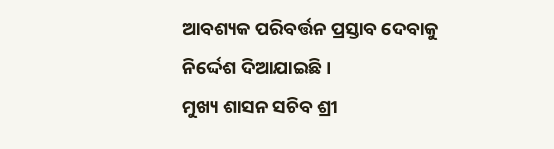ଆବଶ୍ୟକ ପରିବର୍ତ୍ତନ ପ୍ରସ୍ତାବ ଦେବାକୁ ନିର୍ଦ୍ଦେଶ ଦିଆଯାଇଛି ।
ମୁଖ୍ୟ ଶାସନ ସଚିବ ଶ୍ରୀ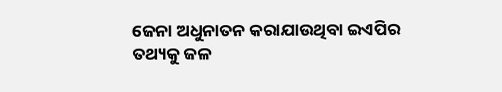ଜେନା ଅଧୁନାତନ କରାଯାଉଥିବା ଇଏପିର ତଥ୍ୟକୁ ଜଳ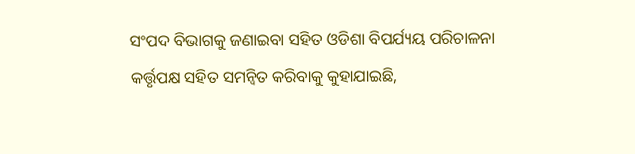ସଂପଦ ବିଭାଗକୁ ଜଣାଇବା ସହିତ ଓଡିଶା ବିପର୍ଯ୍ୟୟ ପରିଚାଳନା କର୍ତ୍ତୃପକ୍ଷ ସହିତ ସମନ୍ୱିତ କରିବାକୁ କୁହାଯାଇଛି,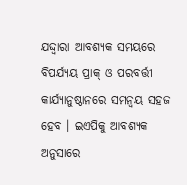ଯଦ୍ଦ୍ୱାରା ଆବଶ୍ୟକ ସମୟରେ ବିପର୍ଯ୍ୟୟ ପ୍ରାକ୍ ଓ ପରବର୍ତ୍ତୀ କାର୍ଯ୍ୟାନୁଷ୍ଠାନରେ ସମନ୍ୱୟ ସହଜ ହେବ । ଇଏପିକୁ ଆବଶ୍ୟକ ଅନୁସାରେ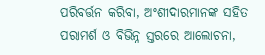ପରିବର୍ତ୍ତନ କରିବା, ଅଂଶୀଦାରମାନଙ୍କ ସହିତ ପରାମର୍ଶ ଓ ବିଭିନ୍ନ ସ୍ତରରେ ଆଲୋଚନା,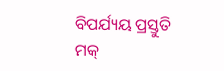ବିପର୍ଯ୍ୟୟ ପ୍ରସ୍ତୁତି ମକ୍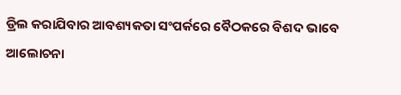ଡ୍ରିଲ କରାଯିବାର ଆବଶ୍ୟକତା ସଂପର୍କରେ ବୈଠକରେ ବିଶଦ ଭାବେ ଆଲୋଚନା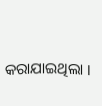କରାଯାଇଥିଲା ।